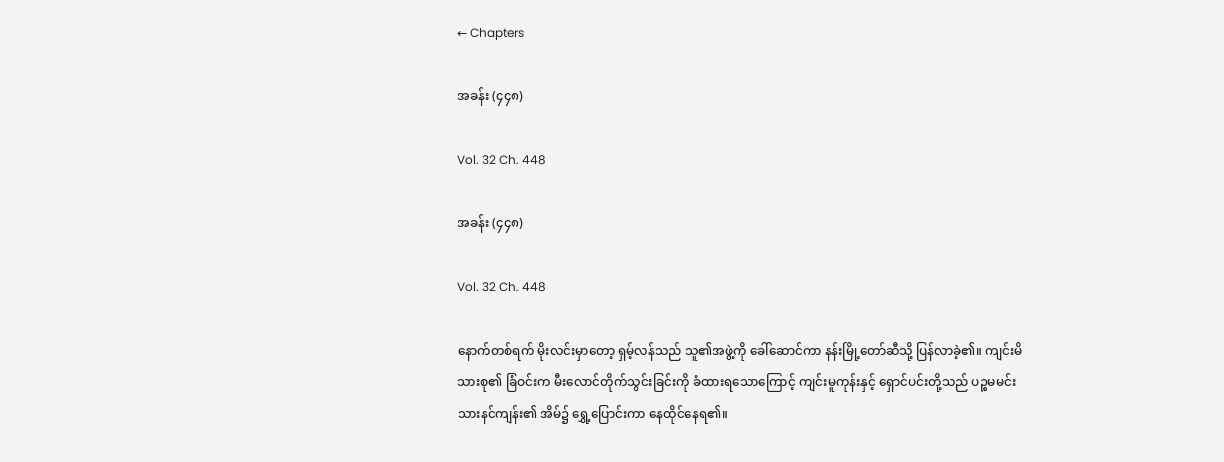← Chapters

အခန်း (၄၄၈)

Vol. 32 Ch. 448

အခန်း (၄၄၈)

Vol. 32 Ch. 448

နောက်တစ်ရက် မိုးလင်းမှာတော့ ရှမ့်လန်သည် သူ၏အဖွဲ့ကို ခေါ်ဆောင်ကာ နန်းမြို့တော်ဆီသို့ ပြန်လာခဲ့၏။ ကျင်းမိသားစု၏ ခြံဝင်းက မီးလောင်တိုက်သွင်းခြင်းကို ခံထားရသောကြောင့် ကျင်းမူကုန်းနှင့် ရှောင်ပင်းတို့သည် ပဉ္စမမင်းသားနင်ကျန်း၏ အိမ်၌ ရွှေ့ပြောင်းကာ နေထိုင်နေရ၏။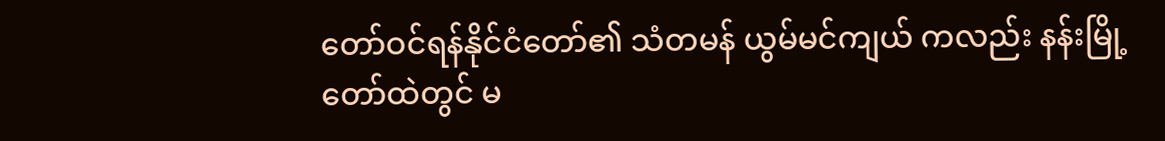တော်ဝင်ရန်နိုင်ငံတော်၏ သံတမန် ယွမ်မင်ကျယ် ကလည်း နန်းမြို့တော်ထဲတွင် မ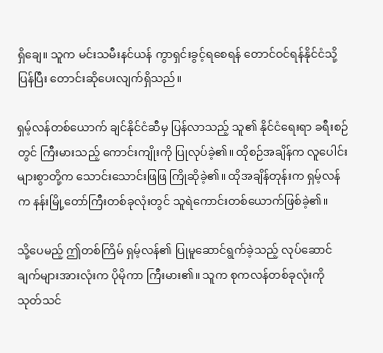ရှိချေ။ သူက မင်းသမီးနင်ယန် ကွာရှင်းခွင့်ရစေရန် တောင်ဝင်ရန်နိုင်ငံသို့ ပြန်ပြီး တောင်းဆိုပေးလျက်ရှိသည်။

ရှမ့်လန်တစ်ယောက် ချင်နိုင်ငံဆီမှ ပြန်လာသည့် သူ၏ နိုင်ငံရေးရာ ခရီးစဉ်တွင် ကြီးမားသည့် ကောင်းကျိုးကို ပြုလုပ်ခဲ့၏။ ထိုစဉ်အချိန်က လူပေါင်းများစွာတို့က သောင်းသောင်းဖြဖြ ကြိုဆိုခဲ့၏။ ထိုအချိန်တုန်းက ရှမ့်လန်က နန်းမြို့တော်ကြီးတစ်ခုလုံးတွင် သူရဲကောင်းတစ်ယောက်ဖြစ်ခဲ့၏။

သို့ပေမည့် ဤတစ်ကြိမ် ရှမ့်လန်၏ ပြုမူဆောင်ရွက်ခဲ့သည့် လုပ်ဆောင်ချက်များအားလုံးက ပိုမိုကာ ကြီးမား၏။ သူက စုကလန်တစ်ခုလုံးကို သုတ်သင်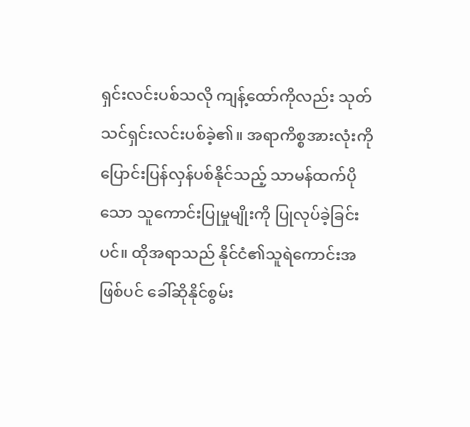ရှင်းလင်းပစ်သလို ကျန့်ထော်ကိုလည်း သုတ်သင်ရှင်းလင်းပစ်ခဲ့၏။ အရာကိစ္စအားလုံးကို ပြောင်းပြန်လှန်ပစ်နိုင်သည့် သာမန်ထက်ပိုသော သူကောင်းပြုမှုမျိုးကို ပြုလုပ်ခဲ့ခြင်းပင်။ ထိုအရာသည် နိုင်ငံ၏သူရဲကောင်းအဖြစ်ပင် ခေါ်ဆိုနိုင်စွမ်း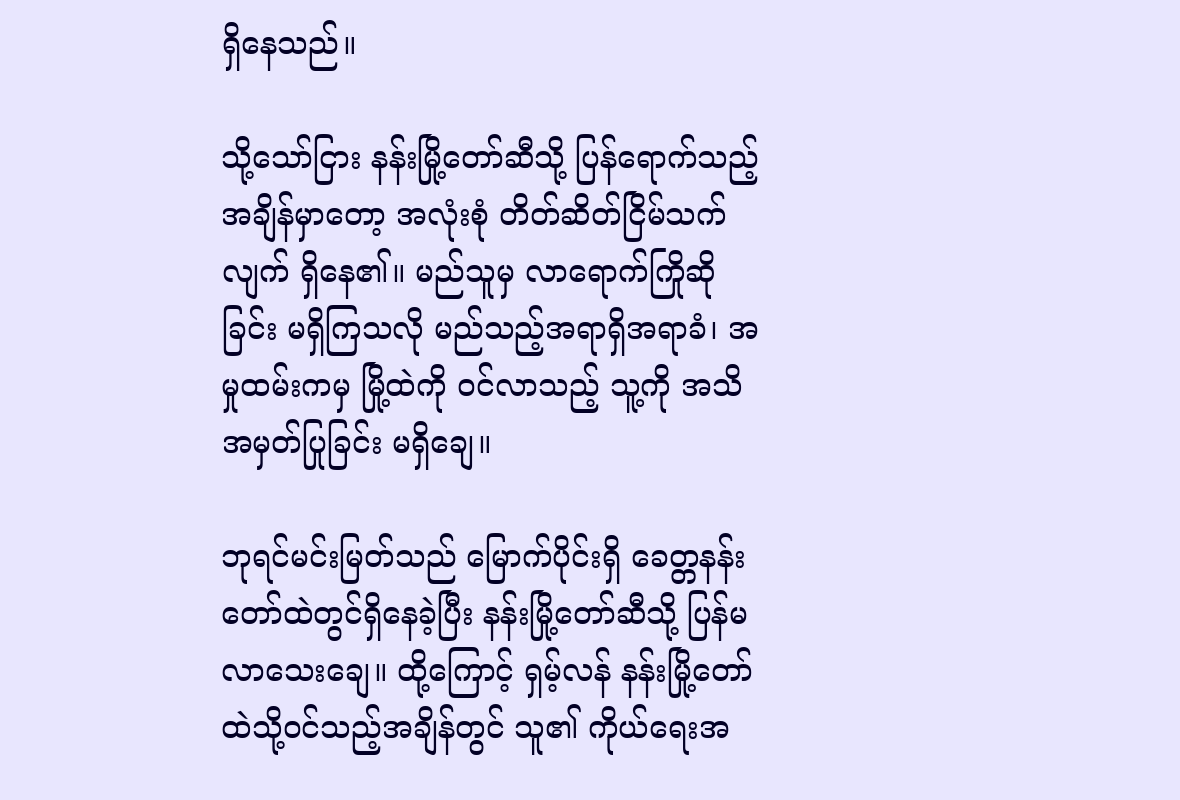ရှိနေသည်။

သို့သော်ငြား နန်းမြို့တော်ဆီသို့ ပြန်ရောက်သည့်အချိန်မှာတော့ အလုံးစုံ တိတ်ဆိတ်ငြိမ်သက်လျက် ရှိနေ၏။ မည်သူမှ လာရောက်ကြိုဆိုခြင်း မရှိကြသလို မည်သည့်အရာရှိအရာခံ၊ အမှုထမ်းကမှ မြို့ထဲကို ဝင်လာသည့် သူ့ကို အသိအမှတ်ပြုခြင်း မရှိချေ။

ဘုရင်မင်းမြတ်သည် မြောက်ပိုင်းရှိ ခေတ္တနန်းတော်ထဲတွင်ရှိနေခဲ့ပြီး နန်းမြို့တော်ဆီသို့ ပြန်မလာသေးချေ။ ထို့ကြောင့် ရှမ့်လန် နန်းမြို့တော်ထဲသို့ဝင်သည့်အချိန်တွင် သူ၏ ကိုယ်ရေးအ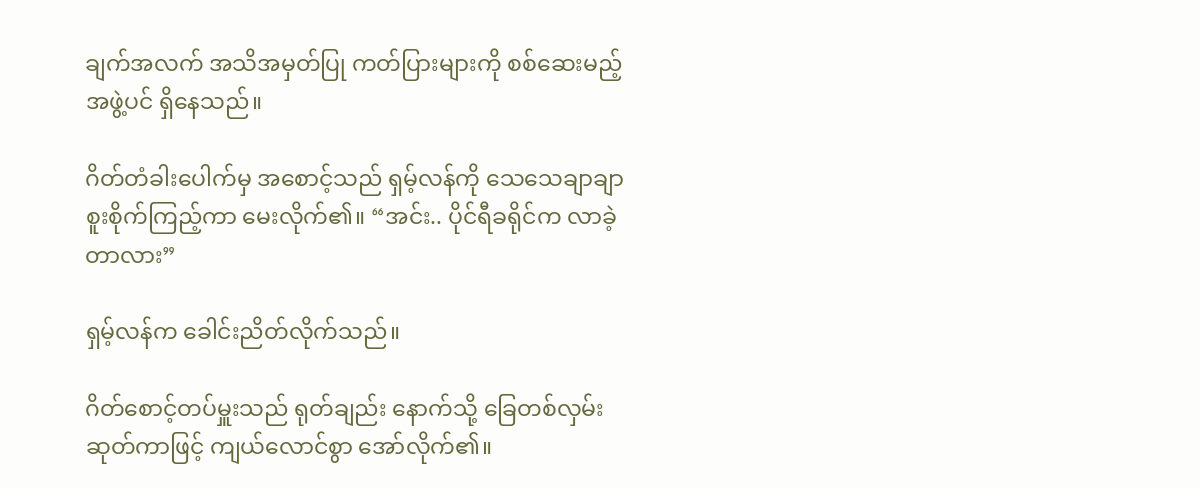ချက်အလက် အသိအမှတ်ပြု ကတ်ပြားများကို စစ်ဆေးမည့် အဖွဲ့ပင် ရှိနေသည်။

ဂိတ်တံခါးပေါက်မှ အစောင့်သည် ရှမ့်လန်ကို သေသေချာချာ စူးစိုက်ကြည့်ကာ မေးလိုက်၏။ “အင်း.. ပိုင်ရီခရိုင်က လာခဲ့တာလား”

ရှမ့်လန်က ခေါင်းညိတ်လိုက်သည်။

ဂိတ်စောင့်တပ်မှူးသည် ရုတ်ချည်း နောက်သို့ ခြေတစ်လှမ်းဆုတ်ကာဖြင့် ကျယ်လောင်စွာ အော်လိုက်၏။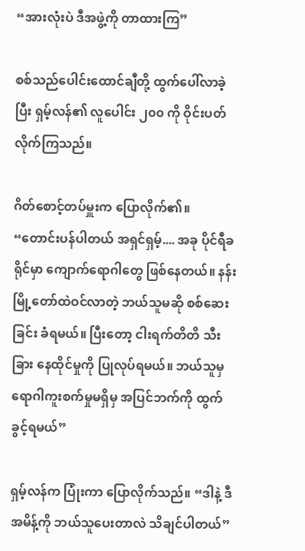“အားလုံးပဲ ဒီအဖွဲ့ကို တာထားကြ”

စစ်သည်ပေါင်းထောင်ချီတို့ ထွက်ပေါ်လာခဲ့ပြီး ရှမ့်လန်၏ လူပေါင်း ၂၀၀ ကို ဝိုင်းပတ်လိုက်ကြသည်။

ဂိတ်စောင့်တပ်မှူးက ပြောလိုက်၏။ “တောင်းပန်ပါတယ် အရှင်ရှမ့်.... အခု ပိုင်ရီခရိုင်မှာ ကျောက်ရောဂါတွေ ဖြစ်နေတယ်။ နန်းမြို့တော်ထဲဝင်လာတဲ့ ဘယ်သူမဆို စစ်ဆေးခြင်း ခံရမယ်။ ပြီးတော့ ငါးရက်တိတိ သီးခြား နေထိုင်မှုကို ပြုလုပ်ရမယ်။ ဘယ်သူမှ ရောဂါကူးစက်မှုမရှိမှ အပြင်ဘက်ကို ထွက်ခွင့်ရမယ်”

ရှမ့်လန်က ပြုံးကာ ပြောလိုက်သည်။ “ဒါနဲ့ ဒီအမိန့်ကို ဘယ်သူပေးတာလဲ သိချင်ပါတယ်”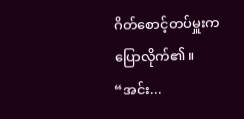ဂိတ်စောင့်တပ်မှူးက ပြောလိုက်၏။ “အင်း...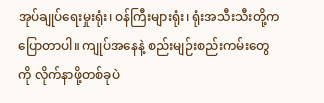အုပ်ချုပ်ရေးမှုးရုံး၊ ဝန်ကြီးများရုံး၊ ရုံးအသီးသီးတို့က ပြောတာပါ။ ကျုပ်အနေနဲ့ စည်းမျဉ်းစည်းကမ်းတွေကို လိုက်နာဖို့တစ်ခုပဲ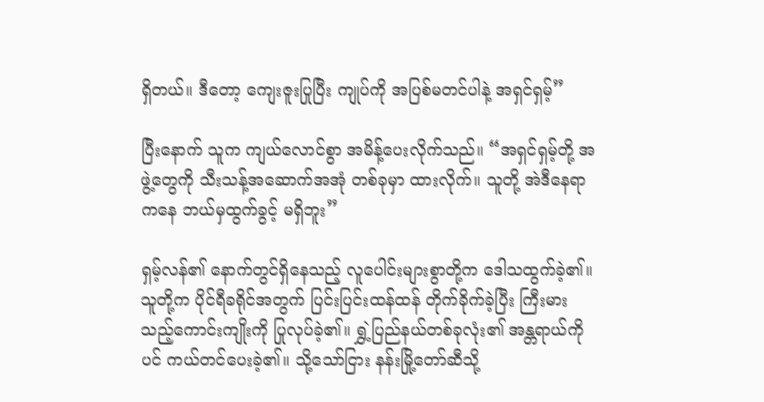ရှိတယ်။ ဒီတော့ ကျေးဇူးပြုပြီး ကျုပ်ကို အပြစ်မတင်ပါနဲ့ အရှင်ရှမ့်”

ပြီးနောက် သူက ကျယ်လောင်စွာ အမိန့်ပေးလိုက်သည်။ “အရှင်ရှမ့်တို့ အဖွဲ့တွေကို သီးသန့်အဆောက်အအုံ တစ်ခုမှာ ထားလိုက်။ သူတို့ အဲဒီနေရာကနေ ဘယ်မှထွက်ခွင့် မရှိဘူး”

ရှမ့်လန်၏ နောက်တွင်ရှိနေသည့် လူပေါင်းများစွာတို့က ဒေါသထွက်ခဲ့၏။ သူတို့က ပိုင်ရီခရိုင်အတွက် ပြင်းပြင်းထန်ထန် တိုက်ခိုက်ခဲ့ပြီး ကြီးမားသည့်ကောင်းကျိုးကို ပြုလုပ်ခဲ့၏။ ရွှဲ့ပြည်နယ်တစ်ခုလုံး၏ အန္တရာယ်ကိုပင် ကယ်တင်ပေးခဲ့၏။ သို့သော်ငြား နန်းမြို့တော်ဆီသို့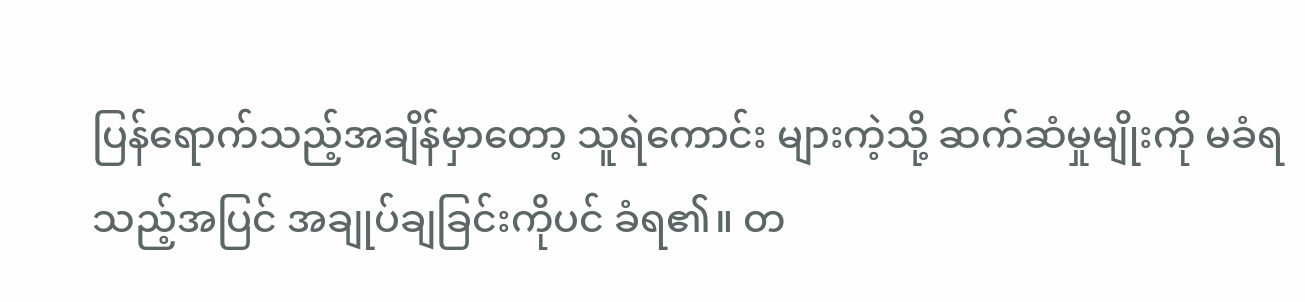ပြန်ရောက်သည့်အချိန်မှာတော့ သူရဲကောင်း များကဲ့သို့ ဆက်ဆံမှုမျိုးကို မခံရသည့်အပြင် အချုပ်ချခြင်းကိုပင် ခံရ၏။ တ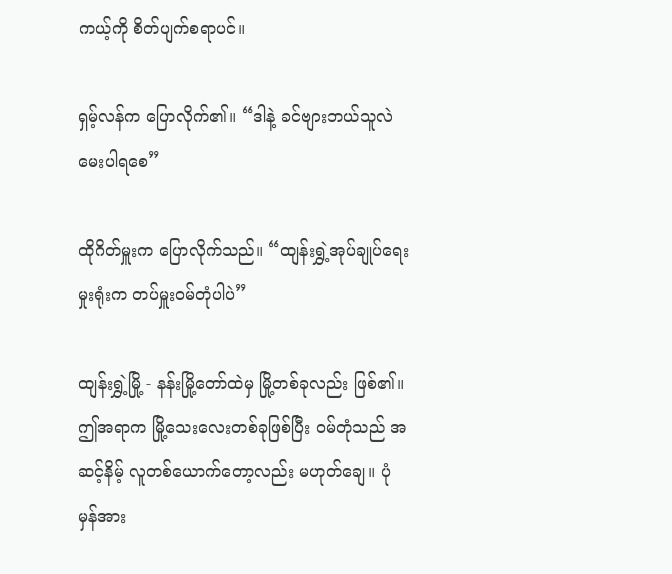ကယ့်ကို စိတ်ပျက်စရာပင်။

ရှမ့်လန်က ပြောလိုက်၏။ “ဒါနဲ့ ခင်ဗျားဘယ်သူလဲ မေးပါရစေ”

ထိုဂိတ်မှူးက ပြောလိုက်သည်။ “ထျန်းရွှဲ့အုပ်ချုပ်ရေးမှုးရုံးက တပ်မှူးဝမ်တုံပါပဲ”

ထျန်းရွှဲ့မြို့ - နန်းမြို့တော်ထဲမှ မြို့တစ်ခုလည်း ဖြစ်၏။ ဤအရာက မြို့သေးလေးတစ်ခုဖြစ်ပြီး ဝမ်တုံသည် အဆင့်နိမ့် လူတစ်ယောက်တော့လည်း မဟုတ်ချေ။ ပုံမှန်အား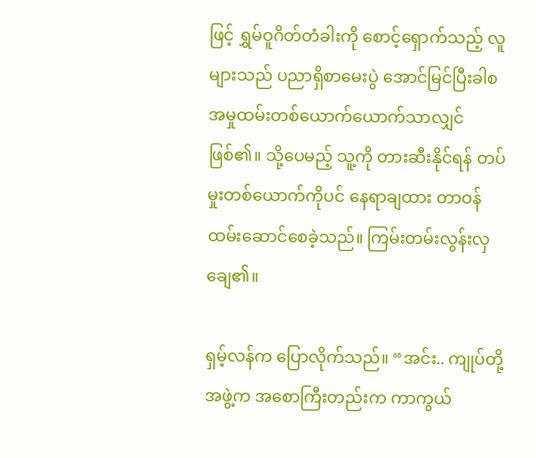ဖြင့် ရွှမ်ဝူဂိတ်တံခါးကို စောင့်ရှောက်သည့် လူများသည် ပညာရှိစာမေးပွဲ အောင်မြင်ပြီးခါစ အမှုထမ်းတစ်ယောက်ယောက်သာလျှင်ဖြစ်၏။ သို့ပေမည့် သူ့ကို တားဆီးနိုင်ရန် တပ်မှုးတစ်ယောက်ကိုပင် နေရာချထား တာဝန်ထမ်းဆောင်စေခဲ့သည်။ ကြမ်းတမ်းလွန်းလှချေ၏။

ရှမ့်လန်က ပြောလိုက်သည်။ “အင်း.. ကျုပ်တို့အဖွဲ့က အစောကြီးတည်းက ကာကွယ်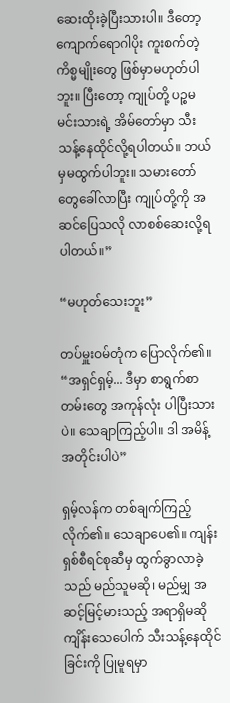ဆေးထိုးခဲ့ပြီးသားပါ။ ဒီတော့ ကျောက်ရောဂါပိုး ကူးစက်တဲ့ ကိစ္မမျိုးတွေ ဖြစ်မှာမဟုတ်ပါဘူး။ ပြီးတော့ ကျုပ်တို့ ပဉ္စမမင်းသားရဲ့ အိမ်တော်မှာ သီးသန့်နေထိုင်လို့ရပါတယ်။ ဘယ်မှမထွက်ပါဘူး။ သမားတော်တွေခေါ်လာပြီး ကျုပ်တို့ကို အဆင်ပြေသလို လာစစ်ဆေးလို့ရပါတယ်။”

“မဟုတ်သေးဘူး”

တပ်မှူးဝမ်တုံက ပြောလိုက်၏။ “အရှင်ရှမ့်... ဒီမှာ စာရွက်စာတမ်းတွေ အကုန်လုံး ပါပြီးသားပဲ။ သေချာကြည့်ပါ။ ဒါ အမိန့်အတိုင်းပါပဲ”

ရှမ့်လန်က တစ်ချက်ကြည့်လိုက်၏။ သေချာပေ၏။ ကျန်းရှစ်စီရင်စုဆီမှ ထွက်ခွာလာခဲ့သည် မည်သူမဆို၊ မည်မျှ အဆင့်မြင့်မားသည့် အရာရှိမဆို ကျိန်းသေပေါက် သီးသန့်နေထိုင်ခြင်းကို ပြုမူရမှာ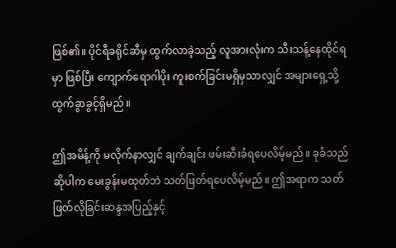ဖြစ်၏။ ပိုင်ရီခရိုင်ဆီမှ ထွက်လာခဲ့သည့် လူအားလုံးက သီးသန့်နေထိုင်ရမှာ ဖြစ်ပြီး ကျောက်ရောဂါပိုး ကူးစက်ခြင်းမရှိမှသာလျှင် အများရှေ့သို့ ထွက်ခွာခွင့်ရှိမည်။

ဤအမိန့်ကို မလိုက်နာလျှင် ချက်ချင်း ဖမ်းဆီးခံရပေလိမ့်မည်။ ခုခံသည်ဆိုပါက မေးခွန်းမထုတ်ဘဲ သတ်ဖြတ်ရပေလိမ့်မည်။ ဤအရာက သတ်ဖြတ်လိုခြင်းဆန္ဒအပြည့်နှင့်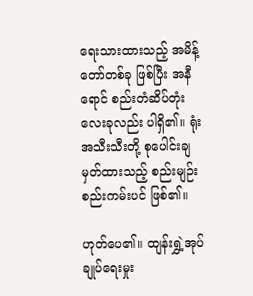ရေးသားထားသည့် အမိန့်တော်တစ်ခု ဖြစ်ပြီး အနီရောင် စည်းတံဆိပ်တုံး လေးခုလည်း ပါရှိ၏။ ရုံးအသီးသီးတို့ စုပေါင်းချမှတ်ထားသည့် စည်းမျဉ်းစည်းကမ်းပင် ဖြစ်၏။

ဟုတ်ပေ၏။ ထျန်းရွှဲ့အုပ်ချုပ်ရေးမှုး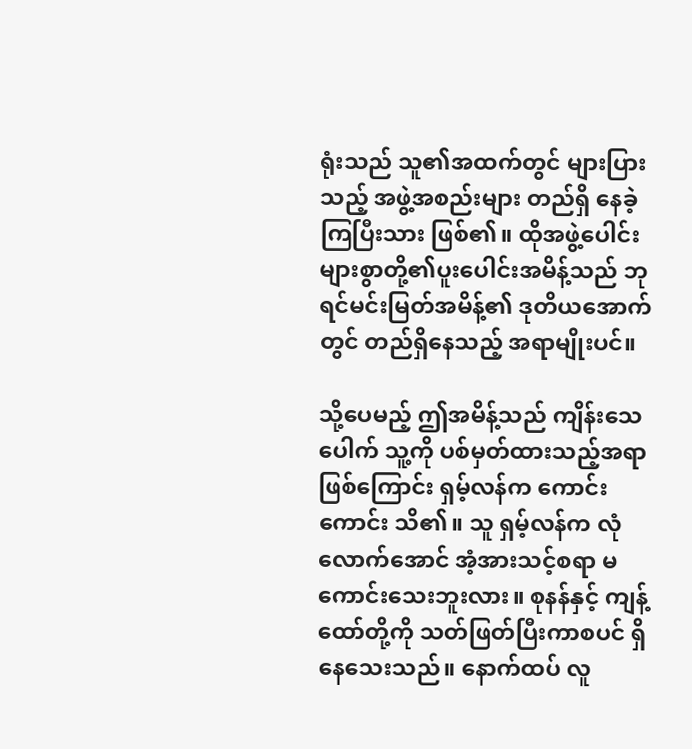ရုံးသည် သူ၏အထက်တွင် များပြားသည့် အဖွဲ့အစည်းများ တည်ရှိ နေခဲ့ကြပြီးသား ဖြစ်၏။ ထိုအဖွဲ့ပေါင်းများစွာတို့၏ပူးပေါင်းအမိန့်သည် ဘုရင်မင်းမြတ်အမိန့်၏ ဒုတိယအောက်တွင် တည်ရှိနေသည့် အရာမျိုးပင်။

သို့ပေမည့် ဤအမိန့်သည် ကျိန်းသေပေါက် သူ့ကို ပစ်မှတ်ထားသည့်အရာဖြစ်ကြောင်း ရှမ့်လန်က ကောင်းကောင်း သိ၏။ သူ ရှမ့်လန်က လုံလောက်အောင် အံ့အားသင့်စရာ မကောင်းသေးဘူးလား။ စုနန်နှင့် ကျန့်ထော်တို့ကို သတ်ဖြတ်ပြီးကာစပင် ရှိနေသေးသည်။ နောက်ထပ် လူ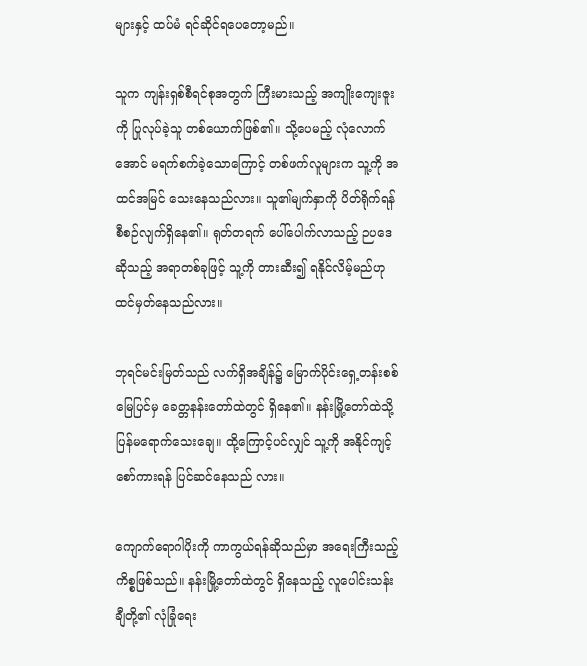များနှင့် ထပ်မံ ရင်ဆိုင်ရပေတော့မည်။

သူက ကျန်းရှစ်စီရင်စုအတွက် ကြီးမားသည့် အကျိုးကျေးဇူးကို ပြုလုပ်ခဲ့သူ တစ်ယောက်ဖြစ်၏။ သို့ပေမည့် လုံလောက်အောင် မရက်စက်ခဲ့သောကြောင့် တစ်ဖက်လူများက သူ့ကို အထင်အမြင် သေးနေသည်လား။ သူ၏မျက်နှာကို ပိတ်ရိုက်ရန် စီစဉ်လျက်ရှိနေ၏။ ရုတ်တရက် ပေါ်ပေါက်လာသည့် ဉပဒေဆိုသည့် အရာတစ်ခုဖြင့် သူ့ကို တားဆီး၍ ရနိုင်လိမ့်မည်ဟု ထင်မှတ်နေသည်လား။

ဘုရင်မင်းမြတ်သည် လက်ရှိအချိန်၌ မြောက်ပိုင်းရှေ့တန်းစစ်မြေပြင်မှ ခေတ္တနန်းတော်ထဲတွင် ရှိနေ၏။ နန်းမြို့တော်ထဲသို့ ပြန်မရောက်သေးချေ။ ထို့ကြောင့်ပင်လျှင် သူ့ကို အနိုင်ကျင့်စော်ကားရန် ပြင်ဆင်နေသည် လား။

ကျောက်ရောဂါပိုးကို ကာကွယ်ရန်ဆိုသည်မှာ အရေးကြီးသည့် ကိစ္စဖြစ်သည်။ နန်းမြို့တော်ထဲတွင် ရှိနေသည့် လူပေါင်းသန်းချီတို့၏ လုံခြုံရေး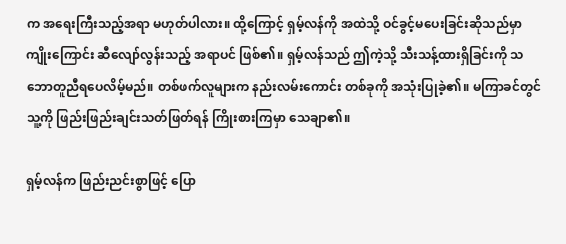က အရေးကြီးသည့်အရာ မဟုတ်ပါလား။ ထို့ကြောင့် ရှမ့်လန်ကို အထဲသို့ ဝင်ခွင့်မပေးခြင်းဆိုသည်မှာ ကျိုးကြောင်း ဆီလျော်လွန်းသည့် အရာပင် ဖြစ်၏။ ရှမ့်လန်သည် ဤကဲ့သို့ သီးသန့်ထားရှိခြင်းကို သဘောတူညီရပေလိမ့်မည်။ တစ်ဖက်လူများက နည်းလမ်းကောင်း တစ်ခုကို အသုံးပြုခဲ့၏။ မကြာခင်တွင် သူ့ကို ဖြည်းဖြည်းချင်းသတ်ဖြတ်ရန် ကြိုးစားကြမှာ သေချာ၏။

ရှမ့်လန်က ဖြည်းညင်းစွာဖြင့် ပြော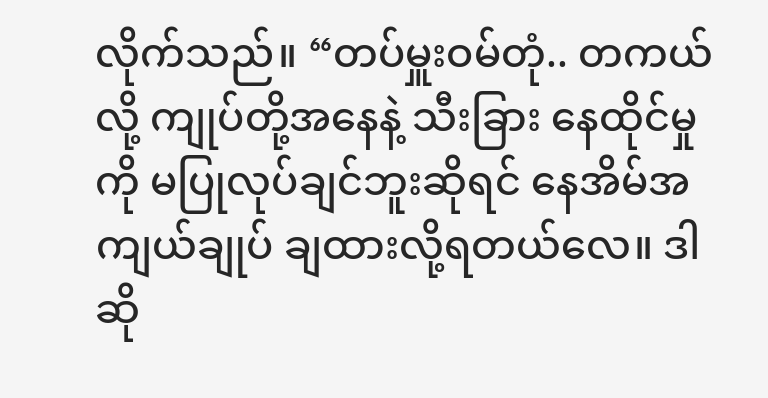လိုက်သည်။ “တပ်မှူးဝမ်တုံ.. တကယ်လို့ ကျုပ်တို့အနေနဲ့ သီးခြား နေထိုင်မှုကို မပြုလုပ်ချင်ဘူးဆိုရင် နေအိမ်အကျယ်ချုပ် ချထားလို့ရတယ်လေ။ ဒါဆို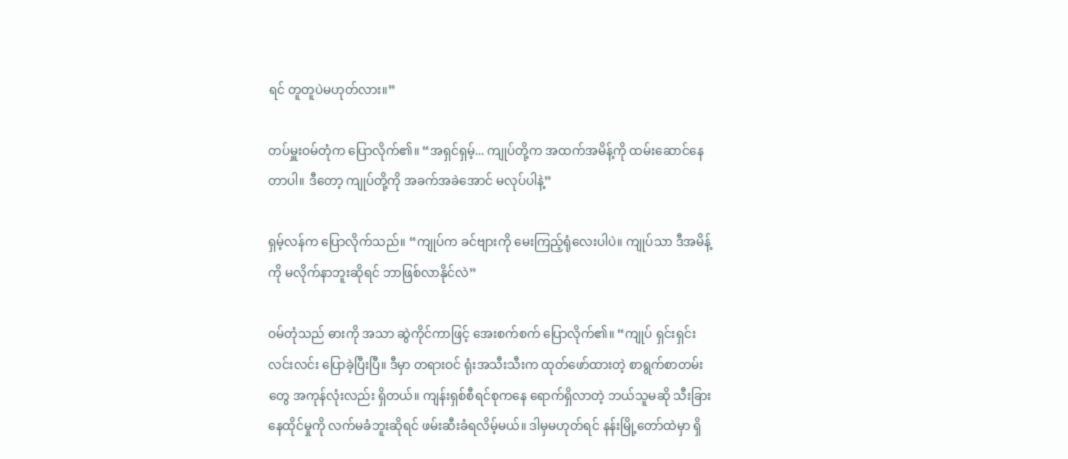ရင် တူတူပဲမဟုတ်လား။”

တပ်မှူးဝမ်တုံက ပြောလိုက်၏။ “အရှင်ရှမ့်... ကျုပ်တို့က အထက်အမိန့်ကို ထမ်းဆောင်နေတာပါ။ ဒီတော့ ကျုပ်တို့ကို အခက်အခဲအောင် မလုပ်ပါနဲ့”

ရှမ့်လန်က ပြောလိုက်သည်။ “ကျုပ်က ခင်ဗျားကို မေးကြည့်ရုံလေးပါပဲ။ ကျုပ်သာ ဒီအမိန့်ကို မလိုက်နာဘူးဆိုရင် ဘာဖြစ်လာနိုင်လဲ”

ဝမ်တုံသည် ဓားကို အသာ ဆွဲကိုင်ကာဖြင့် အေးစက်စက် ပြောလိုက်၏။ “ကျုပ် ရှင်းရှင်းလင်းလင်း ပြောခဲ့ပြီးပြီ။ ဒီမှာ တရားဝင် ရုံးအသီးသီးက ထုတ်ဖော်ထားတဲ့ စာရွက်စာတမ်းတွေ အကုန်လုံးလည်း ရှိတယ်။ ကျန်းရှစ်စီရင်စုကနေ ရောက်ရှိလာတဲ့ ဘယ်သူမဆို သီးခြားနေထိုင်မှုကို လက်မခံဘူးဆိုရင် ဖမ်းဆီးခံရလိမ့်မယ်။ ဒါမှမဟုတ်ရင် နန်းမြို့တော်ထဲမှာ ရှိ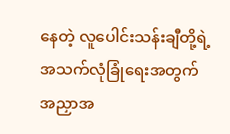နေတဲ့ လူပေါင်းသန်းချီတို့ရဲ့ အသက်လုံခြုံရေးအတွက် အညှာအ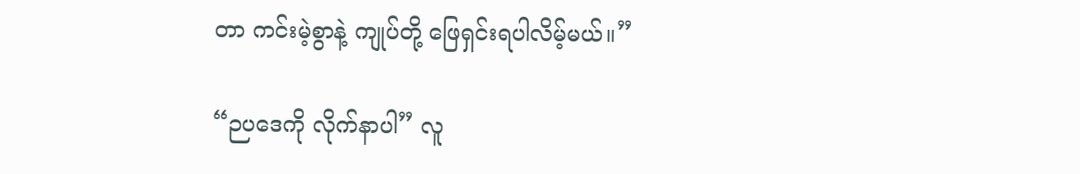တာ ကင်းမဲ့စွာနဲ့ ကျုပ်တို့ ဖြေရှင်းရပါလိမ့်မယ်။”

“ဉပဒေကို လိုက်နာပါ” လူ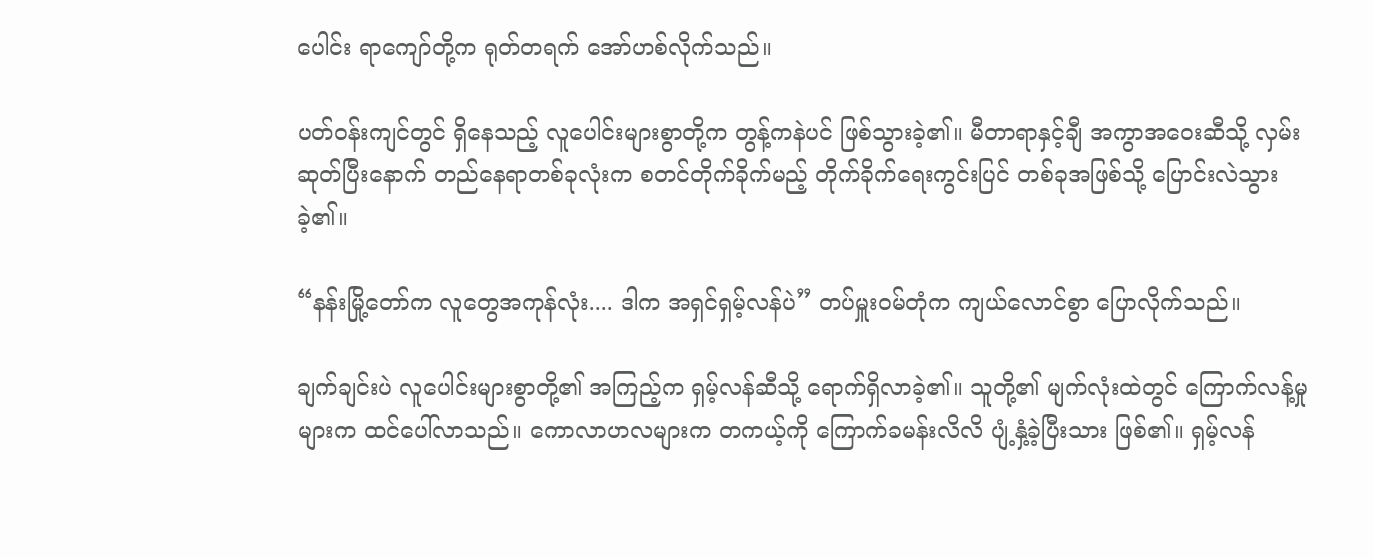ပေါင်း ရာကျော်တို့က ရုတ်တရက် အော်ဟစ်လိုက်သည်။

ပတ်ဝန်းကျင်တွင် ရှိနေသည့် လူပေါင်းများစွာတို့က တွန့်ကနဲပင် ဖြစ်သွားခဲ့၏။ မီတာရာနှင့်ချီ အကွာအဝေးဆီသို့ လှမ်းဆုတ်ပြီးနောက် တည်နေရာတစ်ခုလုံးက စတင်တိုက်ခိုက်မည့် တိုက်ခိုက်ရေးကွင်းပြင် တစ်ခုအဖြစ်သို့ ပြောင်းလဲသွားခဲ့၏။

“နန်းမြို့တော်က လူတွေအကုန်လုံး.... ဒါက အရှင်ရှမ့်လန်ပဲ” တပ်မှူးဝမ်တုံက ကျယ်လောင်စွာ ပြောလိုက်သည်။

ချက်ချင်းပဲ လူပေါင်းများစွာတို့၏ အကြည့်က ရှမ့်လန်ဆီသို့ ရောက်ရှိလာခဲ့၏။ သူတို့၏ မျက်လုံးထဲတွင် ကြောက်လန့်မှုများက ထင်ပေါ်လာသည်။ ကောလာဟလများက တကယ့်ကို ကြောက်ခမန်းလိလိ ပျံ့နှံ့ခဲ့ပြီးသား ဖြစ်၏။ ရှမ့်လန်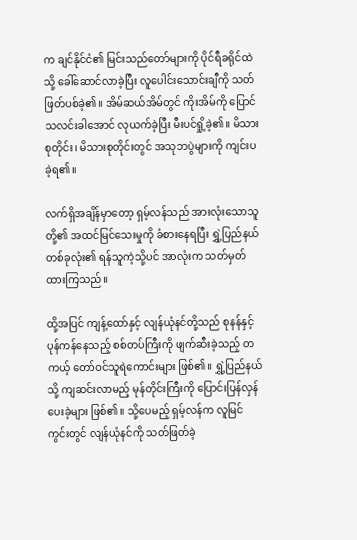က ချင်နိုင်ငံ၏ မြင်းသည်တော်များကို ပိုင်ရီခရိုင်ထဲသို့ ခေါ်ဆောင်လာခဲ့ပြီး လူပေါင်းသောင်းချီကို သတ်ဖြတ်ပစ်ခဲ့၏။ အိမ်ဆယ်အိမ်တွင် ကိုးအိမ်ကို ပြောင်သလင်းခါအောင် လုယက်ခဲ့ပြီး မီးပင်ရှို့ခဲ့၏။ မိသားစုတိုင်း၊ မိသားစုတိုင်းတွင် အသုဘပွဲများကို ကျင်းပခဲ့ရ၏။

လက်ရှိအချိန်မှာတော့ ရှမ့်လန်သည် အားလုံးသောသူတို့၏ အထင်မြင်သေးမှုကို ခံစားနေရပြီး ရွှဲ့ပြည်နယ်တစ်ခုလုံး၏ ရန်သူကဲ့သို့ပင် အာလုံးက သတ်မှတ်ထားကြသည်။

ထို့အပြင် ကျန့်ထော်နှင့် လျန်ယုံနင်တို့သည် စုနန်နှင့် ပုန်ကန်နေသည့် စစ်တပ်ကြီးကို ဖျက်ဆီးခဲ့သည့် တကယ့် တော်ဝင်သူရဲကောင်းများ ဖြစ်၏။ ရွှဲ့ပြည်နယ်သို့ ကျဆင်းလာမည့် မုန်တိုင်းကြီးကို ပြောင်းပြန်လှန်ပေးခဲ့များ ဖြစ်၏။ သို့ပေမည့် ရှမ့်လန်က လူမြင်ကွင်းတွင် လျန်ယုံနင်ကို သတ်ဖြတ်ခဲ့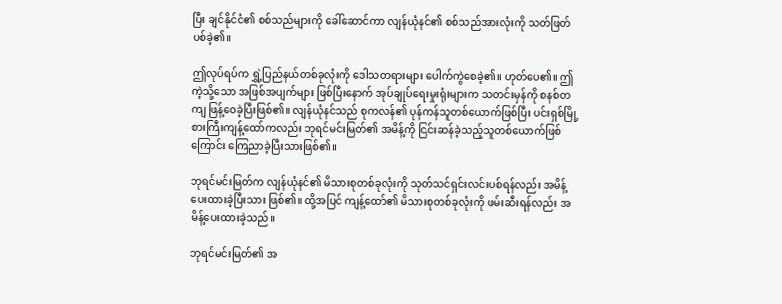ပြီး ချင်နိုင်ငံ၏ စစ်သည်များကို ခေါ်ဆောင်ကာ လျန်ယုံနင်၏ စစ်သည်အားလုံးကို သတ်ဖြတ်ပစ်ခဲ့၏။

ဤလုပ်ရပ်က ရွှဲ့ပြည်နယ်တစ်ခုလုံးကို ဒေါသတရားများ ပေါက်ကွဲစေခဲ့၏။ ဟုတ်ပေ၏။ ဤကဲ့သို့သော အဖြစ်အပျက်များ ဖြစ်ပြီးနောက် အုပ်ချုပ်ရေးမှုးရုံးများက သတင်းမှန်ကို စနစ်တကျ ဖြန့်ဝေခဲ့ပြီးဖြစ်၏။ လျန်ယုံနင်သည် စုကလန်၏ ပုန်ကန်သူတစ်ယောက်ဖြစ်ပြီး ပင်းရှစ်မြို့စားကြီးကျန့်ထော်ကလည်း ဘုရင်မင်းမြတ်၏ အမိန့်ကို ငြင်းဆန်ခဲ့သည့်သူတစ်ယောက်ဖြစ်ကြောင်း ကြေညာခဲ့ပြီးသားဖြစ်၏။

ဘုရင်မင်းမြတ်က လျန်ယုံနင်၏ မိသားစုတစ်ခုလုံးကို သုတ်သင်ရှင်းလင်းပစ်ရန်လည်း အမိန့်ပေးထားခဲ့ပြီးသား ဖြစ်၏။ ထို့အပြင် ကျန့်ထော်၏ မိသားစုတစ်ခုလုံးကို ဖမ်းဆီးရန်လည်း အမိန့်ပေးထားခဲ့သည်။

ဘုရင်မင်းမြတ်၏ အ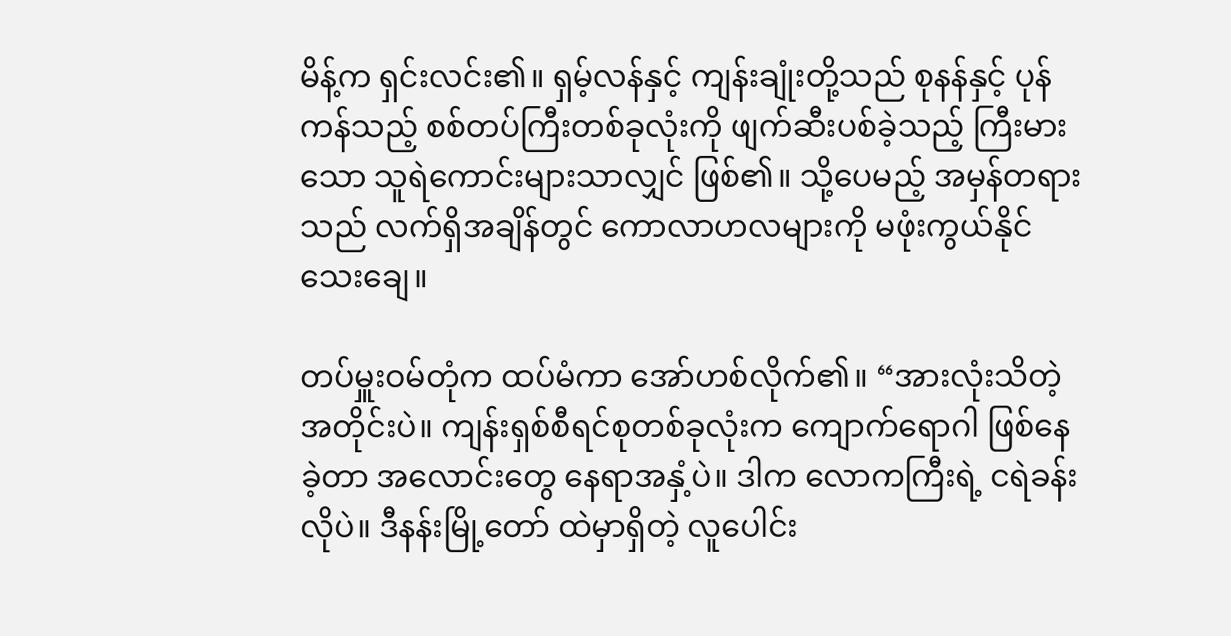မိန့်က ရှင်းလင်း၏။ ရှမ့်လန်နှင့် ကျန်းချုံးတို့သည် စုနန်နှင့် ပုန်ကန်သည့် စစ်တပ်ကြီးတစ်ခုလုံးကို ဖျက်ဆီးပစ်ခဲ့သည့် ကြီးမားသော သူရဲကောင်းများသာလျှင် ဖြစ်၏။ သို့ပေမည့် အမှန်တရားသည် လက်ရှိအချိန်တွင် ကောလာဟလများကို မဖုံးကွယ်နိုင်သေးချေ။

တပ်မှူးဝမ်တုံက ထပ်မံကာ အော်ဟစ်လိုက်၏။ “အားလုံးသိတဲ့အတိုင်းပဲ။ ကျန်းရှစ်စီရင်စုတစ်ခုလုံးက ကျောက်ရောဂါ ဖြစ်နေခဲ့တာ အလောင်းတွေ နေရာအနှံ့ပဲ။ ဒါက လောကကြီးရဲ့ ငရဲခန်းလိုပဲ။ ဒီနန်းမြို့တော် ထဲမှာရှိတဲ့ လူပေါင်း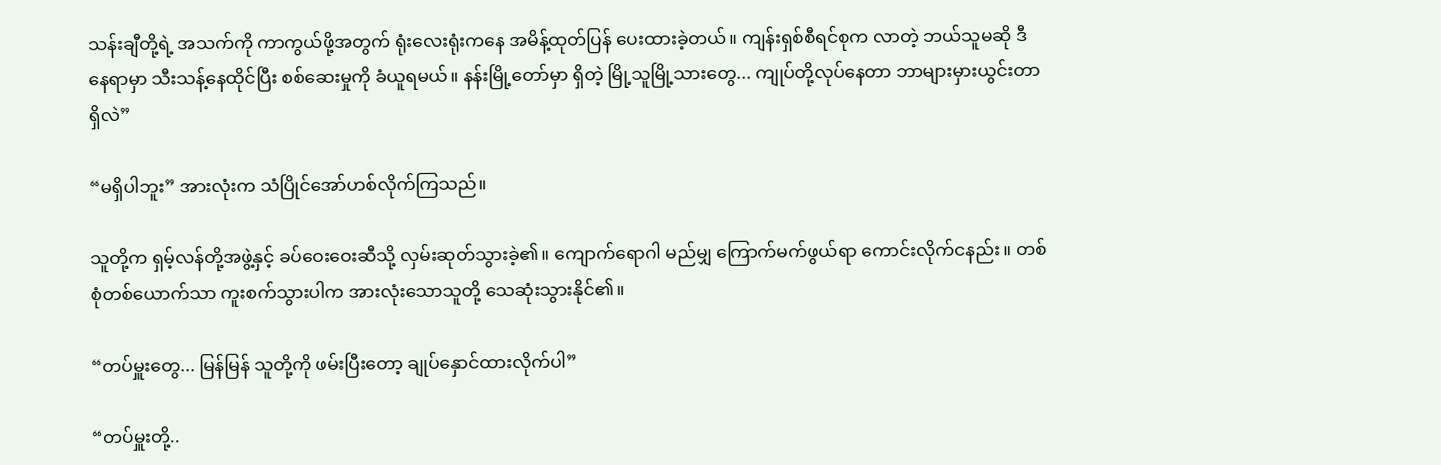သန်းချီတို့ရဲ့ အသက်ကို ကာကွယ်ဖို့အတွက် ရုံးလေးရုံးကနေ အမိန့်ထုတ်ပြန် ပေးထားခဲ့တယ်။ ကျန်းရှစ်စီရင်စုက လာတဲ့ ဘယ်သူမဆို ဒီနေရာမှာ သီးသန့်နေထိုင်ပြီး စစ်ဆေးမှုကို ခံယူရမယ်။ နန်းမြို့တော်မှာ ရှိတဲ့ မြို့သူမြို့သားတွေ... ကျုပ်တို့လုပ်နေတာ ဘာများမှားယွင်းတာရှိလဲ”

“မရှိပါဘူး” အားလုံးက သံပြိုင်အော်ဟစ်လိုက်ကြသည်။

သူတို့က ရှမ့်လန်တို့အဖွဲ့နှင့် ခပ်ဝေးဝေးဆီသို့ လှမ်းဆုတ်သွားခဲ့၏။ ကျောက်ရောဂါ မည်မျှ ကြောက်မက်ဖွယ်ရာ ကောင်းလိုက်ငနည်း။ တစ်စုံတစ်ယောက်သာ ကူးစက်သွားပါက အားလုံးသောသူတို့ သေဆုံးသွားနိုင်၏။

“တပ်မှူးတွေ... မြန်မြန် သူတို့ကို ဖမ်းပြီးတော့ ချုပ်နှောင်ထားလိုက်ပါ”

“တပ်မှူးတို့..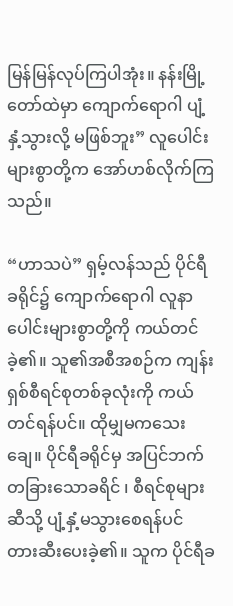မြန်မြန်လုပ်ကြပါအုံး။ နန်းမြို့တော်ထဲမှာ ကျောက်ရောဂါ ပျံ့နှံ့သွားလို့ မဖြစ်ဘူး” လူပေါင်း များစွာတို့က အော်ဟစ်လိုက်ကြသည်။

“ဟာသပဲ” ရှမ့်လန်သည် ပိုင်ရီခရိုင်၌ ကျောက်ရောဂါ လူနာပေါင်းများစွာတို့ကို ကယ်တင်ခဲ့၏။ သူ၏အစီအစဉ်က ကျန်းရှစ်စီရင်စုတစ်ခုလုံးကို ကယ်တင်ရန်ပင်။ ထိုမျှမကသေးချေ။ ပိုင်ရီခရိုင်မှ အပြင်ဘက် တခြားသောခရိင် ၊ စီရင်စုများဆီသို့ ပျံ့နှံ့မသွားစေရန်ပင် တားဆီးပေးခဲ့၏။ သူက ပိုင်ရီခ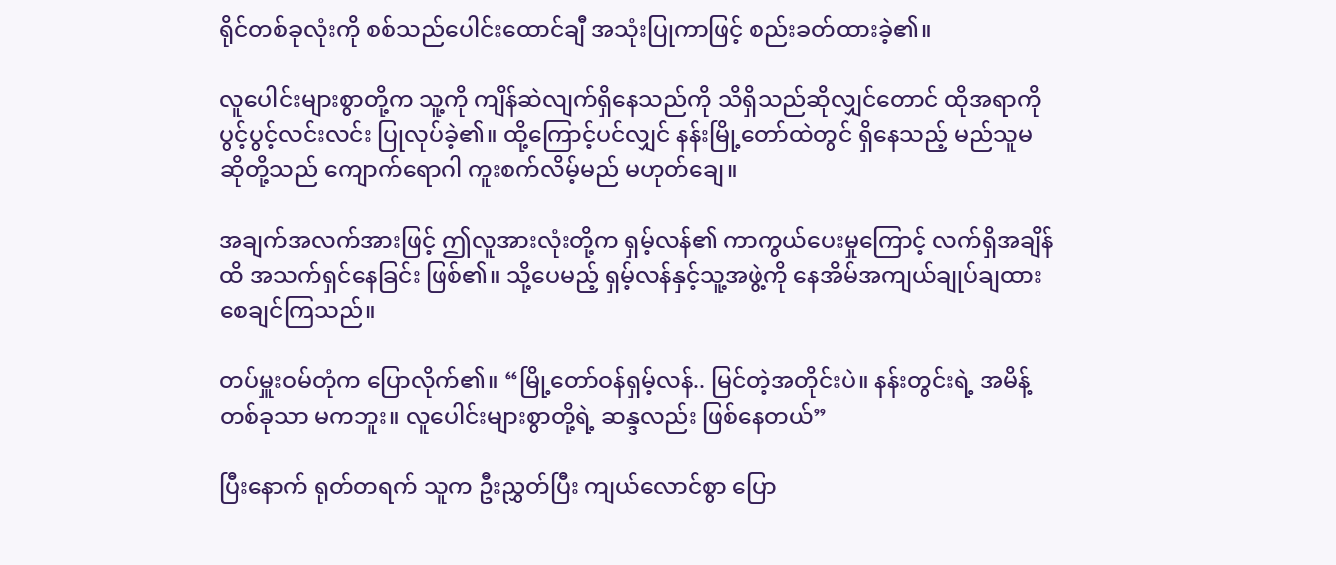ရိုင်တစ်ခုလုံးကို စစ်သည်ပေါင်းထောင်ချီ အသုံးပြုကာဖြင့် စည်းခတ်ထားခဲ့၏။

လူပေါင်းများစွာတို့က သူ့ကို ကျိန်ဆဲလျက်ရှိနေသည်ကို သိရှိသည်ဆိုလျှင်တောင် ထိုအရာကို ပွင့်ပွင့်လင်းလင်း ပြုလုပ်ခဲ့၏။ ထို့ကြောင့်ပင်လျှင် နန်းမြို့တော်ထဲတွင် ရှိနေသည့် မည်သူမဆိုတို့သည် ကျောက်ရောဂါ ကူးစက်လိမ့်မည် မဟုတ်ချေ။

အချက်အလက်အားဖြင့် ဤလူအားလုံးတို့က ရှမ့်လန်၏ ကာကွယ်ပေးမှုကြောင့် လက်ရှိအချိန်ထိ အသက်ရှင်နေခြင်း ဖြစ်၏။ သို့ပေမည့် ရှမ့်လန်နှင့်သူ့အဖွဲ့ကို နေအိမ်အကျယ်ချုပ်ချထားစေချင်ကြသည်။

တပ်မှူးဝမ်တုံက ပြောလိုက်၏။ “မြို့တော်ဝန်ရှမ့်လန်.. မြင်တဲ့အတိုင်းပဲ။ နန်းတွင်းရဲ့ အမိန့်တစ်ခုသာ မကဘူး။ လူပေါင်းများစွာတို့ရဲ့ ဆန္ဒလည်း ဖြစ်နေတယ်”

ပြီးနောက် ရုတ်တရက် သူက ဦးညွှတ်ပြီး ကျယ်လောင်စွာ ပြော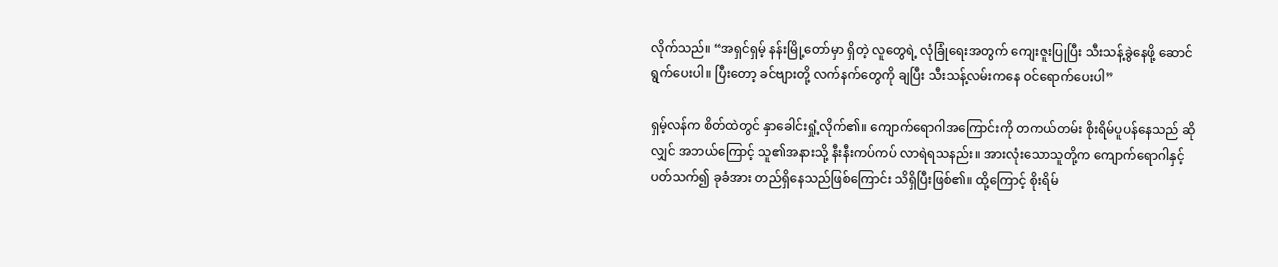လိုက်သည်။ “အရှင်ရှမ့် နန်းမြို့တော်မှာ ရှိတဲ့ လူတွေရဲ့ လုံခြုံရေးအတွက် ကျေးဇူးပြုပြီး သီးသန့်ခွဲနေဖို့ ဆောင်ရွက်ပေးပါ။ ပြီးတော့ ခင်ဗျားတို့ လက်နက်တွေကို ချပြီး သီးသန့်လမ်းကနေ ဝင်ရောက်ပေးပါ”

ရှမ့်လန်က စိတ်ထဲတွင် နှာခေါင်းရှုံ့လိုက်၏။ ကျောက်ရောဂါအကြောင်းကို တကယ်တမ်း စိုးရိမ်ပူပန်နေသည် ဆိုလျှင် အဘယ်ကြောင့် သူ၏အနားသို့ နီးနီးကပ်ကပ် လာရဲရသနည်း။ အားလုံးသောသူတို့က ကျောက်ရောဂါနှင့် ပတ်သက်၍ ခုခံအား တည်ရှိနေသည်ဖြစ်ကြောင်း သိရှိပြီးဖြစ်၏။ ထို့ကြောင့် စိုးရိမ်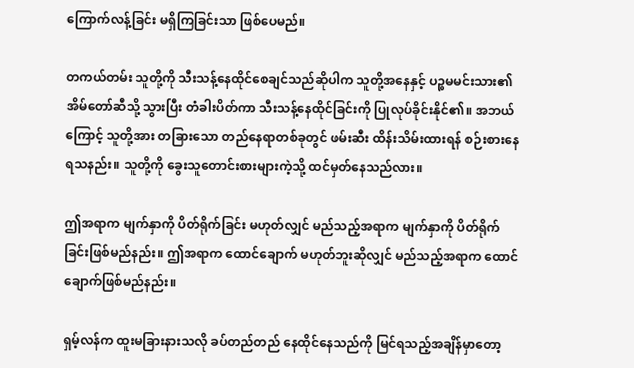ကြောက်လန့်ခြင်း မရှိကြခြင်းသာ ဖြစ်ပေမည်။

တကယ်တမ်း သူတို့ကို သီးသန့်နေထိုင်စေချင်သည်ဆိုပါက သူတို့အနေနှင့် ပဉ္စမမင်းသား၏ အိမ်တော်ဆီသို့ သွားပြီး တံခါးပိတ်ကာ သီးသန့်နေထိုင်ခြင်းကို ပြုလုပ်ခိုင်းနိုင်၏။ အဘယ်ကြောင့် သူတို့အား တခြားသော တည်နေရာတစ်ခုတွင် ဖမ်းဆီး ထိန်းသိမ်းထားရန် စဉ်းစားနေရသနည်း။ သူတို့ကို ခွေးသူတောင်းစားများကဲ့သို့ ထင်မှတ်နေသည်လား။

ဤအရာက မျက်နှာကို ပိတ်ရိုက်ခြင်း မဟုတ်လျှင် မည်သည့်အရာက မျက်နှာကို ပိတ်ရိုက်ခြင်းဖြစ်မည်နည်း။ ဤအရာက ထောင်ချောက် မဟုတ်ဘူးဆိုလျှင် မည်သည့်အရာက ထောင်ချောက်ဖြစ်မည်နည်း။

ရှမ့်လန်က ထူးမခြားနားသလို ခပ်တည်တည် နေထိုင်နေသည်ကို မြင်ရသည့်အချိန်မှာတော့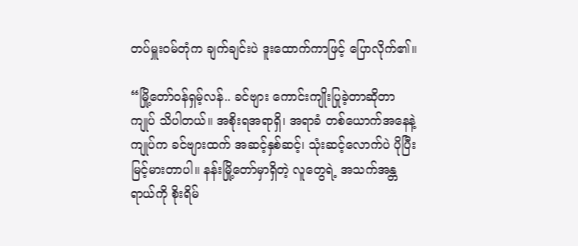တပ်မှူးဝမ်တုံက ချက်ချင်းပဲ ဒူးထောက်ကာဖြင့် ပြောလိုက်၏။

“မြို့တော်ဝန်ရှမ့်လန်.. ခင်ဗျား ကောင်းကျိုးပြုခဲ့တာဆိုတာ ကျုပ် သိပါတယ်။ အစိုးရအရာရှိ၊ အရာခံ တစ်ယောက်အနေနဲ့ ကျုပ်က ခင်ဗျားထက် အဆင့်နှစ်ဆင့်၊ သုံးဆင့်လောက်ပဲ ပိုပြီးမြင့်မားတာပါ။ နန်းမြို့တော်မှာရှိတဲ့ လူတွေရဲ့ အသက်အန္တရာယ်ကို စိုးရိမ်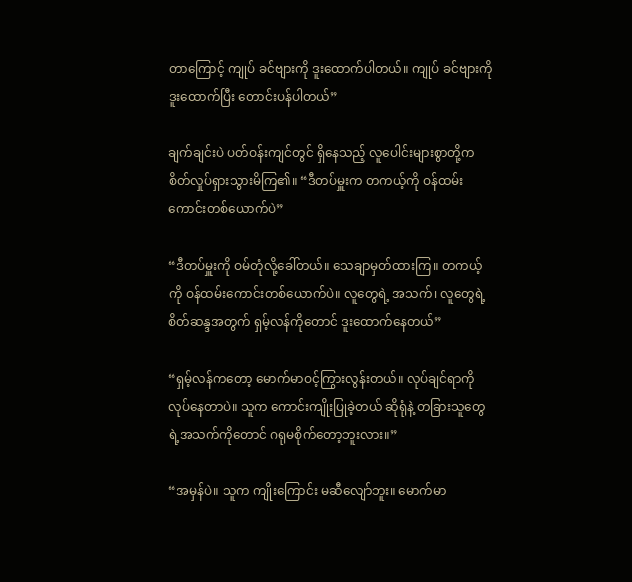တာကြောင့် ကျုပ် ခင်ဗျားကို ဒူးထောက်ပါတယ်။ ကျုပ် ခင်ဗျားကို ဒူးထောက်ပြီး တောင်းပန်ပါတယ်”

ချက်ချင်းပဲ ပတ်ဝန်းကျင်တွင် ရှိနေသည့် လူပေါင်းများစွာတို့က စိတ်လှုပ်ရှားသွားမိကြ၏။ “ဒီတပ်မှူးက တကယ့်ကို ဝန်ထမ်းကောင်းတစ်ယောက်ပဲ”

“ဒီတပ်မှူးကို ဝမ်တုံလို့ခေါ်တယ်။ သေချာမှတ်ထားကြ။ တကယ့်ကို ဝန်ထမ်းကောင်းတစ်ယောက်ပဲ။ လူတွေရဲ့ အသက်၊ လူတွေရဲ့ စိတ်ဆန္ဒအတွက် ရှမ့်လန်ကိုတောင် ဒူးထောက်နေတယ်”

“ရှမ့်လန်ကတော့ မောက်မာဝင့်ကြွားလွန်းတယ်။ လုပ်ချင်ရာကို လုပ်နေတာပဲ။ သူက ကောင်းကျိုးပြုခဲ့တယ် ဆိုရုံနဲ့ တခြားသူတွေရဲ့အသက်ကိုတောင် ဂရုမစိုက်တော့ဘူးလား။”

“အမှန်ပဲ။ သူက ကျိုးကြောင်း မဆီလျော်ဘူး။ မောက်မာ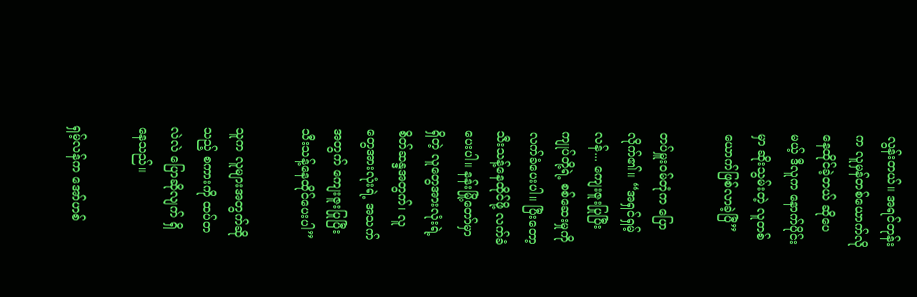လွန်းတယ်။ အရင်တုန်းက လူမှန်တစ်ယောက်လို နေထိုင်ခဲ့တယ် ဆိုပေမယ့် ဒီလူက နောက်ပိုင်းမှာ ဆိုးသွမ်းတဲ့ လူတစ်ယောက်ဖြစ်လာခဲ့ပြီ”

တပ်မှူးဝမ်တုံက ပြောလိုက်၏။ “အရှင်ရှမ့်လန်... ကျေးဇူးပြုပြီး ကျုပ်တို့ရဲ့ စစ်ဆေးမှုကို လက်ခံပေးပါ။ ပြီးတော့ သီးသန့်နေထိုင်ဖို့ လက်ခံပေးပါ။ နန်းမြို့တော်မှာ ရှိတဲ့ လူတွေအားလုံးရဲ့ စိတ်ဆန္ဒအတွက်၊ လူတွေအားလုံးရဲ့ အသက်အတွက် ကျေးဇူးပြုပြီး သီးသန့်နေထိုင်ပေးပါ”

သူက လူများအတွက်ဆိုသည့် စကားကို ထပ်တလဲလဲ ပြောဆိုလျက် ရှိနေသည်။

ရှမ့်လန်က အော်ဟစ်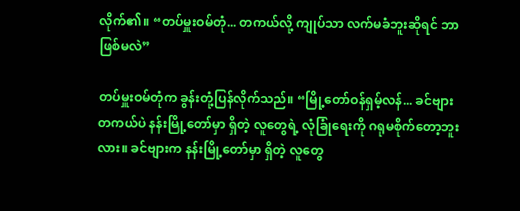လိုက်၏။ “တပ်မှူးဝမ်တုံ... တကယ်လို့ ကျုပ်သာ လက်မခံဘူးဆိုရင် ဘာဖြစ်မလဲ”

တပ်မှူးဝမ်တုံက ခွန်းတုံ့ပြန်လိုက်သည်။ “မြို့တော်ဝန်ရှမ့်လန်... ခင်ဗျား တကယ်ပဲ နန်းမြို့တော်မှာ ရှိတဲ့ လူတွေရဲ့ လုံခြုံရေးကို ဂရုမစိုက်တော့ဘူးလား။ ခင်ဗျားက နန်းမြို့တော်မှာ ရှိတဲ့ လူတွေ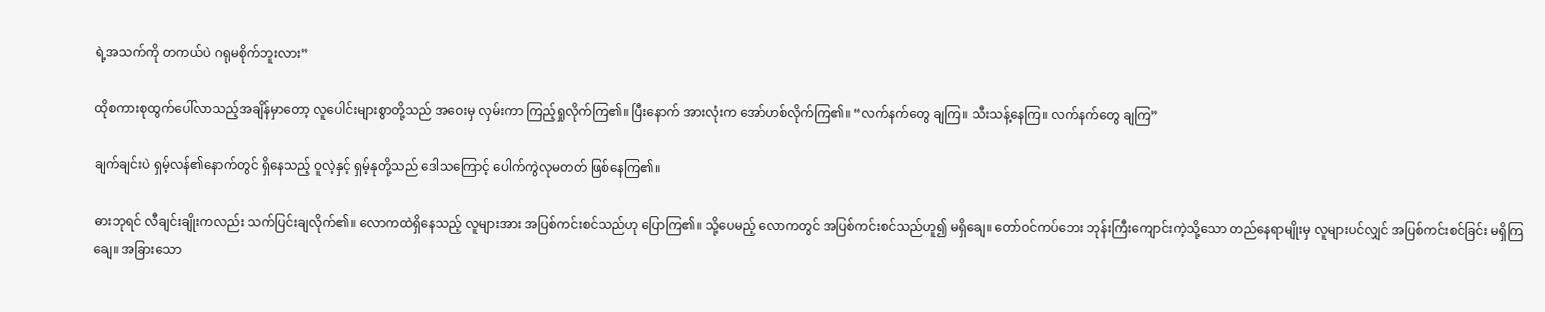ရဲ့အသက်ကို တကယ်ပဲ ဂရုမစိုက်ဘူးလား”

ထိုစကားစုထွက်ပေါ်လာသည့်အချိန်မှာတော့ လူပေါင်းများစွာတို့သည် အဝေးမှ လှမ်းကာ ကြည့်ရှုလိုက်ကြ၏။ ပြီးနောက် အားလုံးက အော်ဟစ်လိုက်ကြ၏။ “လက်နက်တွေ ချကြ။ သီးသန့်နေကြ။ လက်နက်တွေ ချကြ”

ချက်ချင်းပဲ ရှမ့်လန်၏နောက်တွင် ရှိနေသည့် ဝူလဲ့နှင့် ရှမ့်နုတို့သည် ဒေါသကြောင့် ပေါက်ကွဲလုမတတ် ဖြစ်နေကြ၏။

ဓားဘုရင် လီချင်းချိုးကလည်း သက်ပြင်းချလိုက်၏။ လောကထဲရှိနေသည့် လူများအား အပြစ်ကင်းစင်သည်ဟု ပြောကြ၏။ သို့ပေမည့် လောကတွင် အပြစ်ကင်းစင်သည်ဟူ၍ မရှိချေ။ တော်ဝင်ကပ်ဘေး ဘုန်းကြီးကျောင်းကဲ့သို့သော တည်နေရာမျိုးမှ လူများပင်လျှင် အပြစ်ကင်းစင်ခြင်း မရှိကြချေ။ အခြားသော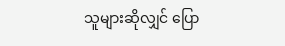သူများဆိုလျှင် ပြော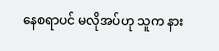နေစရာပင် မလိုအပ်ဟု သူက နား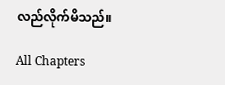လည်လိုက်မိသည်။

All Chapters